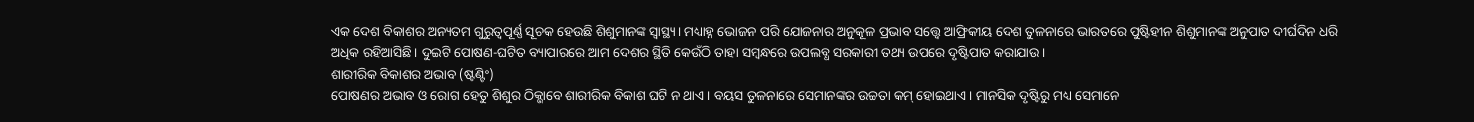ଏକ ଦେଶ ବିକାଶର ଅନ୍ୟତମ ଗୁରୁତ୍ବପୂର୍ଣ୍ଣ ସୂଚକ ହେଉଛି ଶିଶୁମାନଙ୍କ ସ୍ବାସ୍ଥ୍ୟ। ମଧ୍ୟାହ୍ନ ଭୋଜନ ପରି ଯୋଜନାର ଅନୁକୂଳ ପ୍ରଭାବ ସତ୍ତ୍ବେ ଆଫ୍ରିକୀୟ ଦେଶ ତୁଳନାରେ ଭାରତରେ ପୁଷ୍ଟିହୀନ ଶିଶୁମାନଙ୍କ ଅନୁପାତ ଦୀର୍ଘଦିନ ଧରି ଅଧିକ ରହିଆସିଛି। ଦୁଇଟି ପୋଷଣ-ଘଟିତ ବ୍ୟାପାରରେ ଆମ ଦେଶର ସ୍ଥିତି କେଉଁଠି ତାହା ସମ୍ବନ୍ଧରେ ଉପଲବ୍ଧ ସରକାରୀ ତଥ୍ୟ ଉପରେ ଦୃଷ୍ଟିପାତ କରାଯାଉ।
ଶାରୀରିକ ବିକାଶର ଅଭାବ (ଷ୍ଟଣ୍ଟିଂ)
ପୋଷଣର ଅଭାବ ଓ ରୋଗ ହେତୁ ଶିଶୁର ଠିକ୍ଭାବେ ଶାରୀରିକ ବିକାଶ ଘଟି ନ ଥାଏ। ବୟସ ତୁଳନାରେ ସେମାନଙ୍କର ଉଚ୍ଚତା କମ୍ ହୋଇଥାଏ। ମାନସିକ ଦୃଷ୍ଟିରୁ ମଧ୍ୟ ସେମାନେ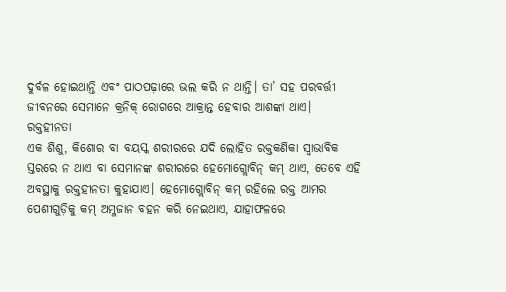ଦୁର୍ବଳ ହୋଇଥାନ୍ତି ଏବଂ ପାଠପଢ଼ାରେ ଭଲ କରି ନ ଥାନ୍ତି। ତା’ ସହ ପରବର୍ତ୍ତୀ ଜୀବନରେ ସେମାନେ କ୍ରନିକ୍ ରୋଗରେ ଆକ୍ରାନ୍ତ ହେବାର ଆଶଙ୍କା ଥାଏ।
ରକ୍ତହୀନତା
ଏକ ଶିଶୁ, କିଶୋର ବା ବୟସ୍କ ଶରୀରରେ ଯଦି ଲୋହିତ ରକ୍ତକଣିକା ସ୍ବାଭାବିକ ସ୍ତରରେ ନ ଥାଏ ବା ସେମାନଙ୍କ ଶରୀରରେ ହେମୋଗ୍ଲୋବିନ୍ କମ୍ ଥାଏ, ତେବେ ଏହି ଅବସ୍ଥାକୁ ରକ୍ତହୀନତା କୁହାଯାଏ। ହେମୋଗ୍ଲୋବିନ୍ କମ୍ ରହିଲେ ରକ୍ତ ଆମର ପେଶୀଗୁଡ଼ିକୁ କମ୍ ଅମ୍ଳଜାନ ବହନ କରି ନେଇଥାଏ, ଯାହାଫଳରେ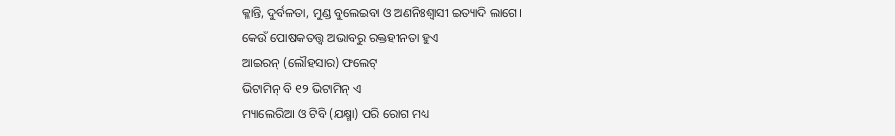କ୍ଳାନ୍ତି, ଦୁର୍ବଳତା, ମୁଣ୍ଡ ବୁଲେଇବା ଓ ଅଣନିଃଶ୍ବାସୀ ଇତ୍ୟାଦି ଲାଗେ।
କେଉଁ ପୋଷକତତ୍ତ୍ବ ଅଭାବରୁ ରକ୍ତହୀନତା ହୁଏ
ଆଇରନ୍ (ଲୌହସାର) ଫଲେଟ୍
ଭିଟାମିନ୍ ବି ୧୨ ଭିଟାମିନ୍ ଏ
ମ୍ୟାଲେରିଆ ଓ ଟିବି (ଯକ୍ଷ୍ମା) ପରି ରୋଗ ମଧ୍ୟ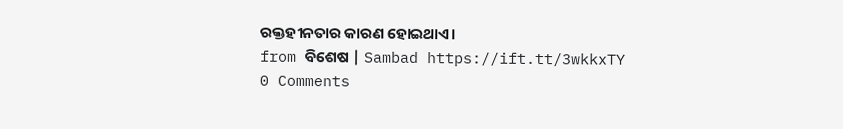ରକ୍ତହୀନତାର କାରଣ ହୋଇଥାଏ।
from ବିଶେଷ | Sambad https://ift.tt/3wkkxTY
0 Comments